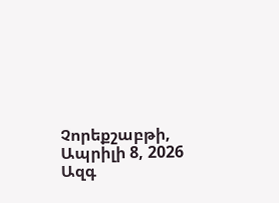Չորեքշաբթի, Ապրիլի 8, 2026
Ազգ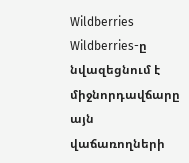Wildberries
Wildberries-ը նվազեցնում է միջնորդավճարը այն վաճառողների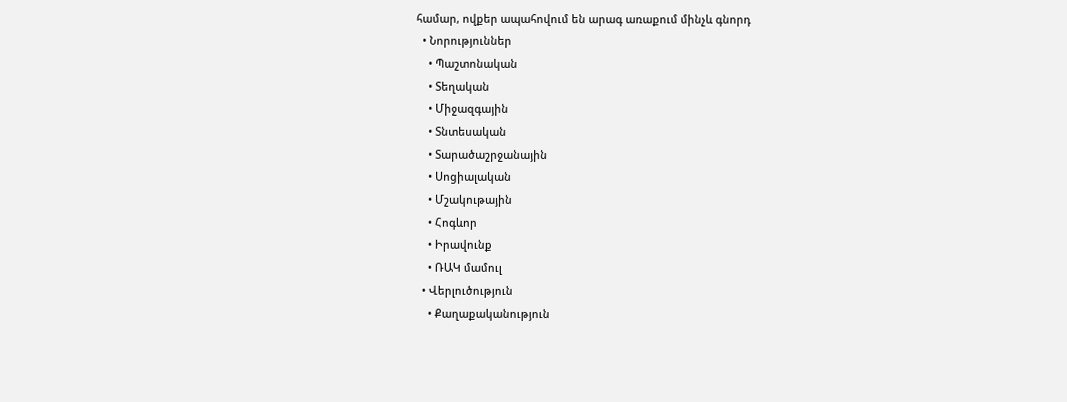համար, ովքեր ապահովում են արագ առաքում մինչև գնորդ
  • Նորություններ
    • Պաշտոնական
    • Տեղական
    • Միջազգային
    • Տնտեսական
    • Տարածաշրջանային
    • Սոցիալական
    • Մշակութային
    • Հոգևոր
    • Իրավունք
    • ՌԱԿ մամուլ
  • Վերլուծություն
    • Քաղաքականություն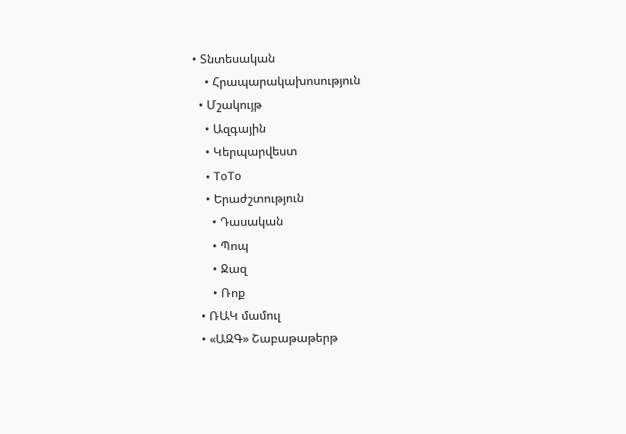• Տնտեսական
    • Հրապարակախոսություն
  • Մշակույթ
    • Ազգային
    • Կերպարվեստ
    • ToTo
    • Երաժշտություն
      • Դասական
      • Պոպ
      • Ջազ
      • Ռոք
  • ՌԱԿ մամուլ
  • «ԱԶԳ» Շաբաթաթերթ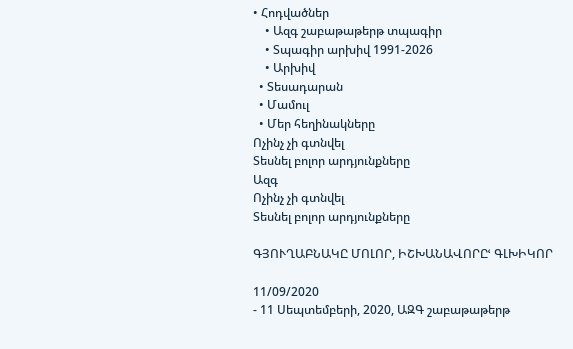• Հոդվածներ
    • Ազգ շաբաթաթերթ տպագիր
    • Տպագիր արխիվ 1991-2026
    • Արխիվ
  • Տեսադարան
  • Մամուլ
  • Մեր հեղինակները
Ոչինչ չի գտնվել
Տեսնել բոլոր արդյունքները
Ազգ
Ոչինչ չի գտնվել
Տեսնել բոլոր արդյունքները

ԳՅՈՒՂԱԲՆԱԿԸ ՄՈԼՈՐ, ԻՇԽԱՆԱՎՈՐԸՙ ԳԼԽԻԿՈՐ

11/09/2020
- 11 Սեպտեմբերի, 2020, ԱԶԳ շաբաթաթերթ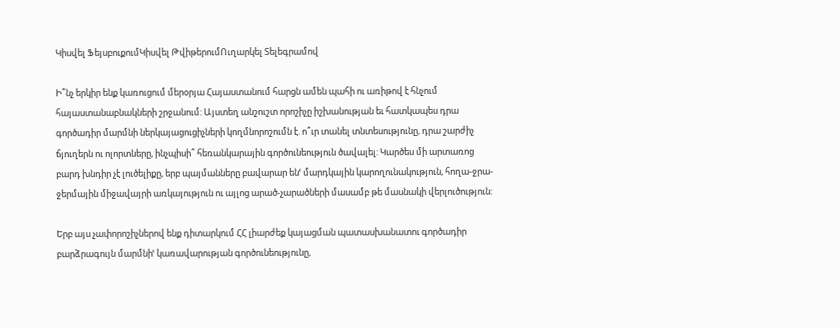Կիսվել ՖեյսբուքումԿիսվել ԹվիթերումՈւղարկել Տելեգրամով

Ի՞նչ երկիր ենք կառուցում մերօրյա Հայաստանում հարցն ամեն պահի ու առիթով է հնչում հայաստանաբնակների շրջանում: Այստեղ անշուշտ որոշիչը իշխանության եւ հատկապես դրա գործադիր մարմնի ներկայացուցիչների կողմնորոշումն է. ո՞ւր տանել տնտեսությունը, դրա շարժիչ ճյուղերն ու ոլորտները, ինչպիսի՞ հեռանկարային գործունեություն ծավալել: Կարծես մի արտառոց բարդ խնդիր չէ լուծելիքը, երբ պայմանները բավարար ենՙ մարդկային կարողունակություն, հողա-ջրա-ջերմային միջավայրի առկայություն ու այլոց արած-չարածների մասամբ թե մասնակի վերլուծություն:

Երբ այս չափորոշիչներով ենք դիտարկում ՀՀ լիարժեք կայացման պատասխանատու գործադիր բարձրագույն մարմնիՙ կառավարության գործունեությունը,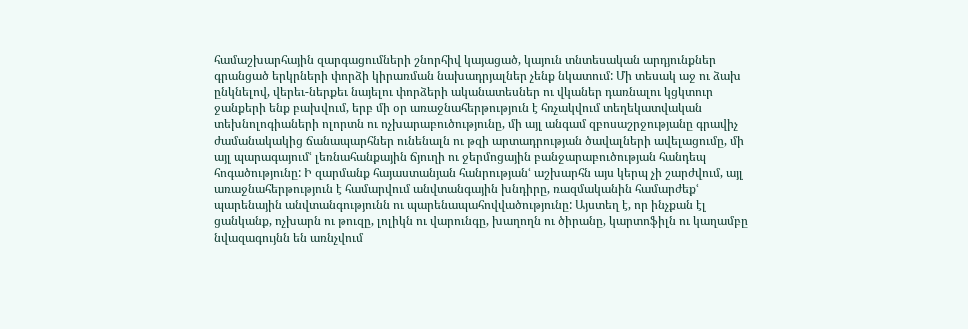համաշխարհային զարգացումների շնորհիվ կայացած, կայուն տնտեսական արդյունքներ գրանցած երկրների փորձի կիրառման նախադրյալներ չենք նկատում: Մի տեսակ աջ ու ձախ ընկնելով, վերեւ-ներքեւ նայելու փորձերի ականատեսներ ու վկաներ դառնալու կցկտուր ջանքերի ենք բախվում, երբ մի օր առաջնահերթություն է հռչակվում տեղեկատվական տեխնոլոգիաների ոլորտն ու ոչխարաբուծությունը, մի այլ անգամ զբոսաշրջությանը գրավիչ ժամանակակից ճանապարհներ ունենալն ու թզի արտադրության ծավալների ավելացումը, մի այլ պարագայումՙ լեռնահանքային ճյուղի ու ջերմոցային բանջարաբուծության հանդեպ հոգածությունը: Ի զարմանք հայաստանյան հանրությանՙ աշխարհն այս կերպ չի շարժվում, այլ առաջնահերթություն է համարվում անվտանգային խնդիրը, ռազմականին համարժեքՙ պարենային անվտանգությունն ու պարենապահովվածությունը: Այստեղ է, որ ինչքան էլ ցանկանք, ոչխարն ու թուզը, լոլիկն ու վարունգը, խաղողն ու ծիրանը, կարտոֆիլն ու կաղամբը նվազագույնն են առնչվում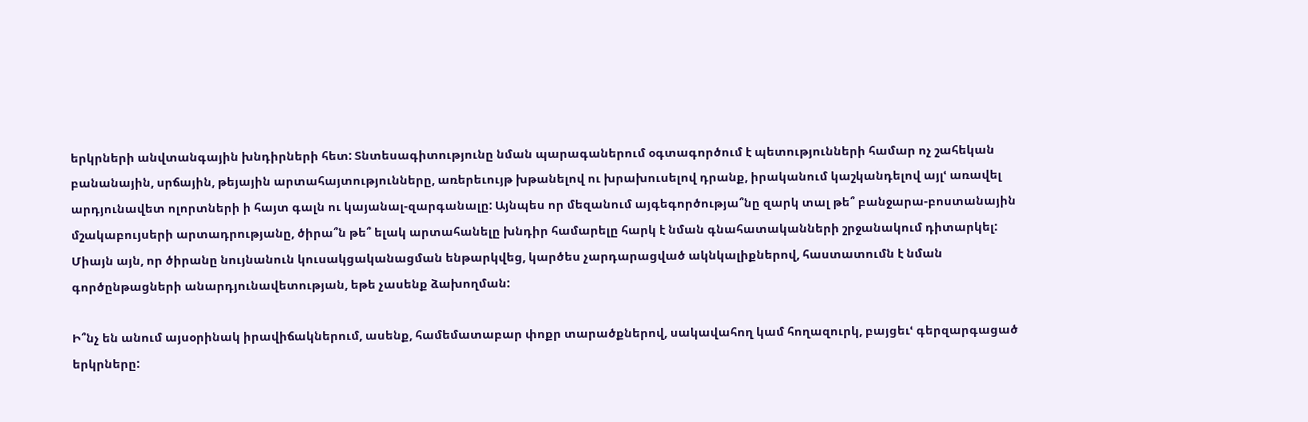երկրների անվտանգային խնդիրների հետ: Տնտեսագիտությունը նման պարագաներում օգտագործում է պետությունների համար ոչ շահեկան բանանային, սրճային, թեյային արտահայտությունները, առերեւույթ խթանելով ու խրախուսելով դրանք, իրականում կաշկանդելով այլՙ առավել արդյունավետ ոլորտների ի հայտ գալն ու կայանալ-զարգանալը: Այնպես որ մեզանում այգեգործությա՞նը զարկ տալ թե՞ բանջարա-բոստանային մշակաբույսերի արտադրությանը, ծիրա՞ն թե՞ ելակ արտահանելը խնդիր համարելը հարկ է նման գնահատականների շրջանակում դիտարկել: Միայն այն, որ ծիրանը նույնանուն կուսակցականացման ենթարկվեց, կարծես չարդարացված ակնկալիքներով, հաստատումն է նման գործընթացների անարդյունավետության, եթե չասենք ձախողման:

Ի՞նչ են անում այսօրինակ իրավիճակներում, ասենք, համեմատաբար փոքր տարածքներով, սակավահող կամ հողազուրկ, բայցեւՙ գերզարգացած երկրները: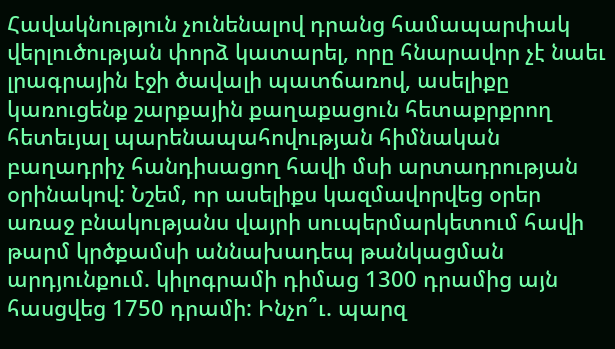Հավակնություն չունենալով դրանց համապարփակ վերլուծության փորձ կատարել, որը հնարավոր չէ նաեւ լրագրային էջի ծավալի պատճառով, ասելիքը կառուցենք շարքային քաղաքացուն հետաքրքրող հետեւյալ պարենապահովության հիմնական բաղադրիչ հանդիսացող հավի մսի արտադրության օրինակով: Նշեմ, որ ասելիքս կազմավորվեց օրեր առաջ բնակությանս վայրի սուպերմարկետում հավի թարմ կրծքամսի աննախադեպ թանկացման արդյունքում. կիլոգրամի դիմաց 1300 դրամից այն հասցվեց 1750 դրամի: Ինչո՞ւ. պարզ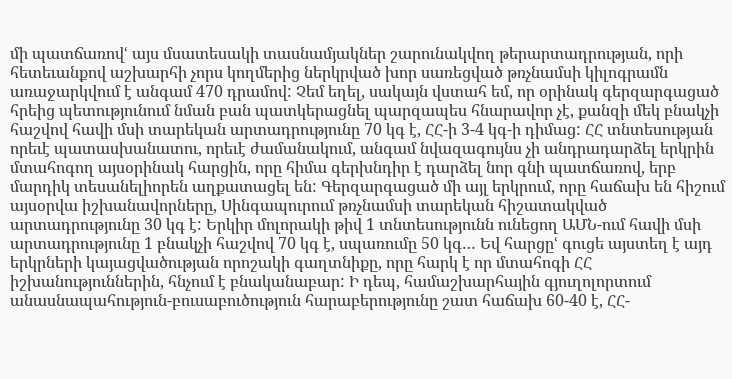մի պատճառովՙ այս մսատեսակի տասնամյակներ շարունակվող թերարտադրության, որի հետեւանքով աշխարհի չորս կողմերից ներկրված խոր սառեցված թռչնամսի կիլոգրամն առաջարկվում է անգամ 470 դրամով: Չեմ եղել, սակայն վստահ եմ, որ օրինակ գերզարգացած հրեից պետությունում նման բան պատկերացնել պարզապես հնարավոր չէ, քանզի մեկ բնակչի հաշվով հավի մսի տարեկան արտադրությունը 70 կգ է, ՀՀ-ի 3-4 կգ-ի դիմաց: ՀՀ տնտեսության որեւէ պատասխանատու, որեւէ ժամանակում, անգամ նվազագույնս չի անդրադարձել երկրին մտահոգող այսօրինակ հարցին, որը հիմա գերխնդիր է դարձել նոր գնի պատճառով, երբ մարդիկ տեսանելիորեն աղքատացել են: Գերզարգացած մի այլ երկրում, որը հաճախ են հիշում այսօրվա իշխանավորները, Սինգապուրում թռչնամսի տարեկան հիշատակված արտադրությունը 30 կգ է: Երկիր մոլորակի թիվ 1 տնտեսությունն ունեցող ԱՄՆ-ում հավի մսի արտադրությունը 1 բնակչի հաշվով 70 կգ է, սպառումը 50 կգ… Եվ հարցըՙ գուցե այստեղ է այդ երկրների կայացվածության որոշակի գաղտնիքը, որը հարկ է որ մտահոգի ՀՀ իշխանություններին, հնչում է բնականաբար: Ի դեպ, համաշխարհային գյուղոլորտում անասնապահություն-բուսաբուծություն հարաբերությունը շատ հաճախ 60-40 է, ՀՀ-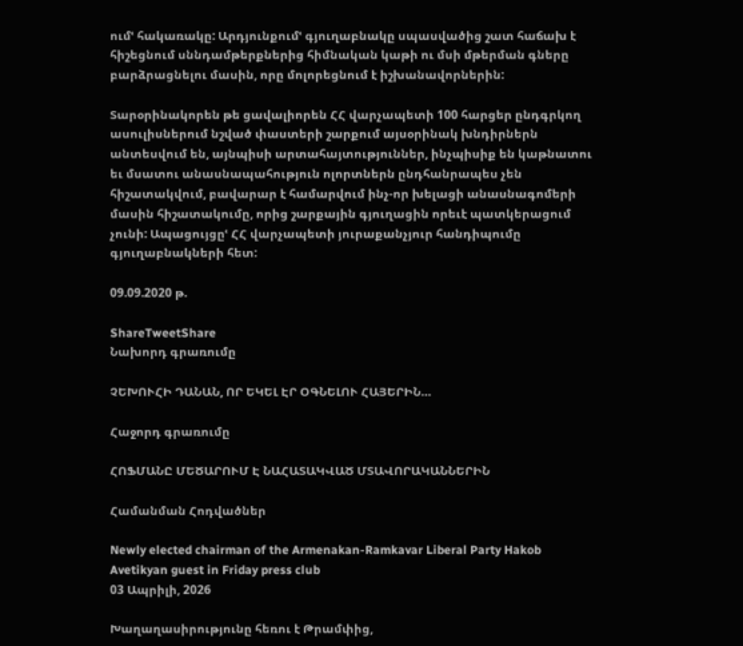ումՙ հակառակը: Արդյունքումՙ գյուղաբնակը սպասվածից շատ հաճախ է հիշեցնում սննդամթերքներից հիմնական կաթի ու մսի մթերման գները բարձրացնելու մասին, որը մոլորեցնում է իշխանավորներին:

Տարօրինակորեն թե ցավալիորեն ՀՀ վարչապետի 100 հարցեր ընդգրկող ասուլիսներում նշված փաստերի շարքում այսօրինակ խնդիրներն անտեսվում են, այնպիսի արտահայտություններ, ինչպիսիք են կաթնատու եւ մսատու անասնապահություն ոլորտներն ընդհանրապես չեն հիշատակվում, բավարար է համարվում ինչ-որ խելացի անասնագոմերի մասին հիշատակումը, որից շարքային գյուղացին որեւէ պատկերացում չունի: Ապացույցըՙ ՀՀ վարչապետի յուրաքանչյուր հանդիպումը գյուղաբնակների հետ:

09.09.2020 թ.

ShareTweetShare
Նախորդ գրառումը

ՉԵԽՈՒՀԻ ԴԱՆԱՆ, ՈՐ ԵԿԵԼ ԷՐ ՕԳՆԵԼՈՒ ՀԱՅԵՐԻՆ…

Հաջորդ գրառումը

ՀՈՖՄԱՆԸ ՄԵԾԱՐՈՒՄ Է ՆԱՀԱՏԱԿՎԱԾ ՄՏԱՎՈՐԱԿԱՆՆԵՐԻՆ

Համանման Հոդվածներ

Newly elected chairman of the Armenakan-Ramkavar Liberal Party Hakob Avetikyan guest in Friday press club
03 Ապրիլի, 2026

Խաղաղասիրությունը հեռու է Թրամփից,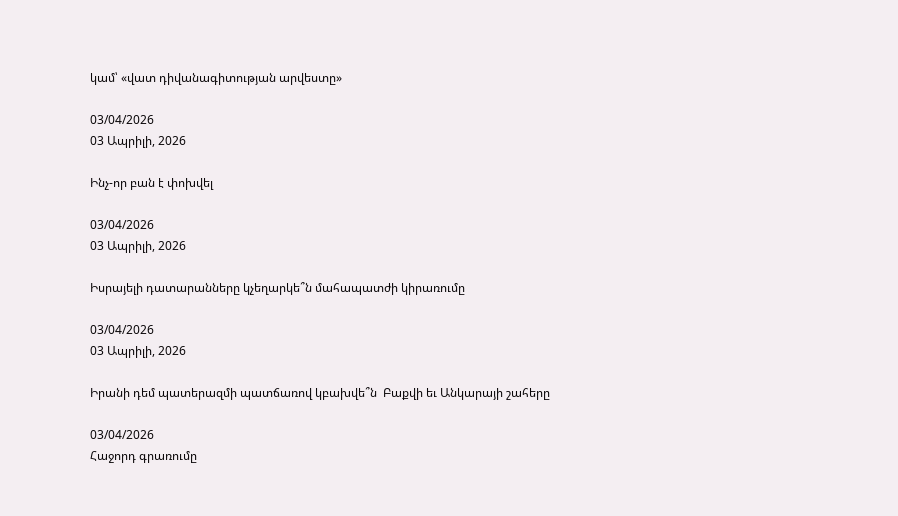կամ՝ «վատ դիվանագիտության արվեստը»

03/04/2026
03 Ապրիլի, 2026

Ինչ-որ բան է փոխվել

03/04/2026
03 Ապրիլի, 2026

Իսրայելի դատարանները կչեղարկե՞ն մահապատժի կիրառումը

03/04/2026
03 Ապրիլի, 2026

Իրանի դեմ պատերազմի պատճառով կբախվե՞ն  Բաքվի եւ Անկարայի շահերը

03/04/2026
Հաջորդ գրառումը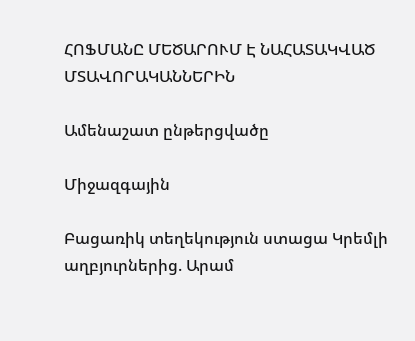ՀՈՖՄԱՆԸ ՄԵԾԱՐՈՒՄ Է ՆԱՀԱՏԱԿՎԱԾ ՄՏԱՎՈՐԱԿԱՆՆԵՐԻՆ

Ամենաշատ ընթերցվածը

Միջազգային

Բացառիկ տեղեկություն ստացա Կրեմլի աղբյուրներից. Արամ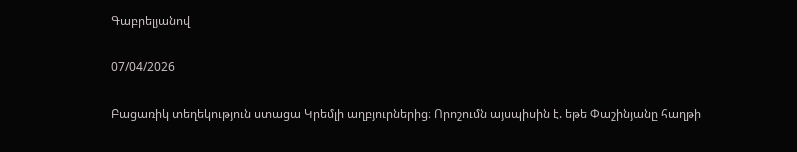Գաբրելյանով

07/04/2026

Բացառիկ տեղեկություն ստացա Կրեմլի աղբյուրներից։ Որոշումն այսպիսին է. եթե Փաշինյանը հաղթի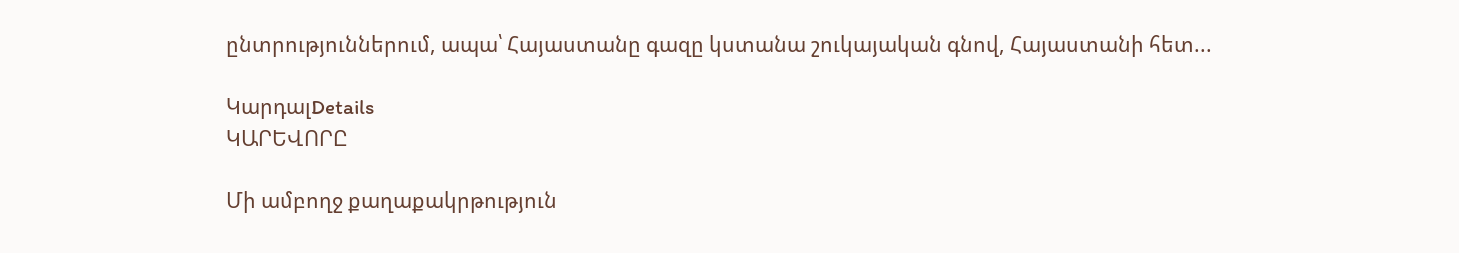ընտրություններում, ապա՝ Հայաստանը գազը կստանա շուկայական գնով, Հայաստանի հետ...

ԿարդալDetails
ԿԱՐԵՎՈՐԸ

Մի ամբողջ քաղաքակրթություն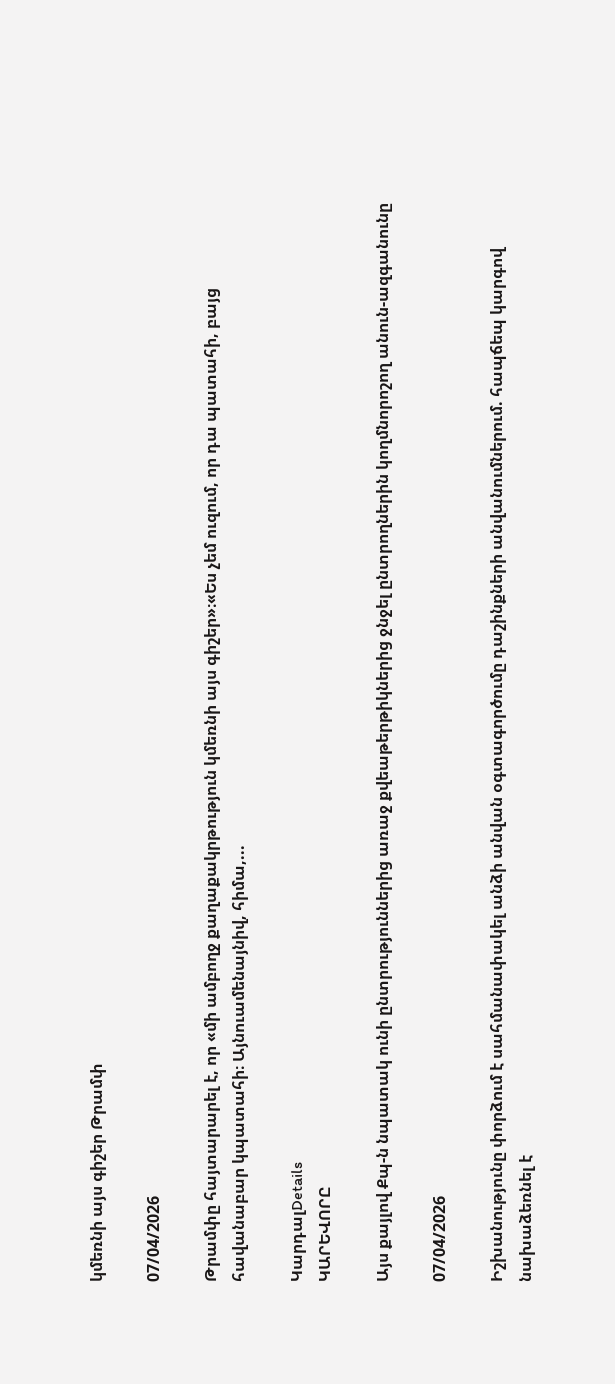կմեռնի այս գիշեր Թրամփ

07/04/2026

Թրամփը հայտարարել է, որ «մի ամբողջ քաղաքակրթություն կմեռնի այս գիշեր»։«Ես չեմ ուզում, որ դա պատահի, բայց հավանաբար կպատահի։ Այնուամենայնիվ, հիմա,...

ԿարդալDetails
ԿԱՐԵՎՈՐԸ

Այս քայլով Քպ-ն նպատակ ունի ընտրություններից առաջ քվեաթերթիկներից ջնջել ընտրողներին կողմնորոշող անուն-ազգանունը

07/04/2026

Իշխանությունը փորձում է սահմանափակել անձի անվան օգտագործումը դաշինքների անվանումներում. հապճեպ կարգով նախաձեռնել է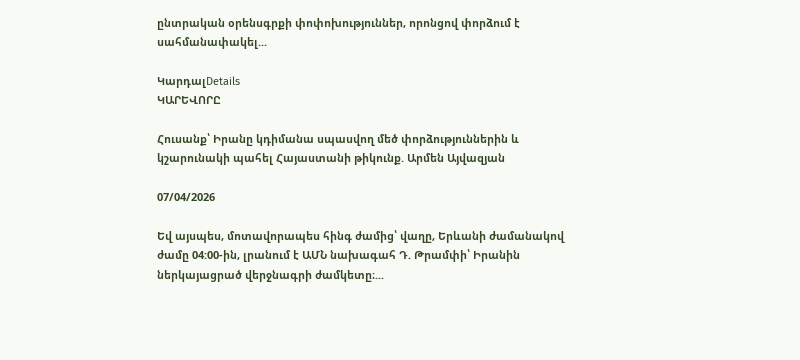ընտրական օրենսգրքի փոփոխություններ, որոնցով փորձում է սահմանափակել...

ԿարդալDetails
ԿԱՐԵՎՈՐԸ

Հուսանք՝ Իրանը կդիմանա սպասվող մեծ փորձություններին և կշարունակի պահել Հայաստանի թիկունք. Արմեն Այվազյան

07/04/2026

Եվ այսպես, մոտավորապես հինգ ժամից՝ վաղը, Երևանի ժամանակով ժամը 04:00-ին, լրանում է ԱՄՆ նախագահ Դ. Թրամփի՝ Իրանին ներկայացրած վերջնագրի ժամկետը։...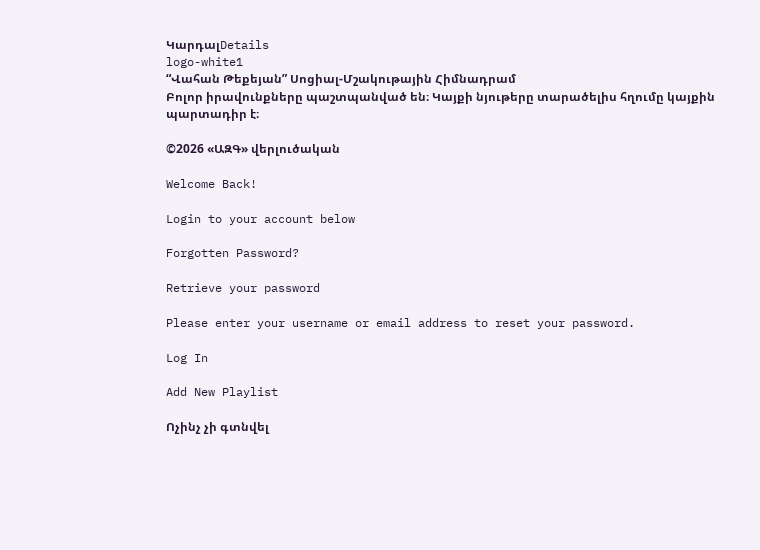ԿարդալDetails
logo-white1
“Վահան Թեքեյան” Սոցիալ-Մշակութային Հիմնադրամ
Բոլոր իրավունքները պաշտպանված են։ Կայքի նյութերը տարածելիս հղումը կայքին պարտադիր է։

©2026 «ԱԶԳ» վերլուծական

Welcome Back!

Login to your account below

Forgotten Password?

Retrieve your password

Please enter your username or email address to reset your password.

Log In

Add New Playlist

Ոչինչ չի գտնվել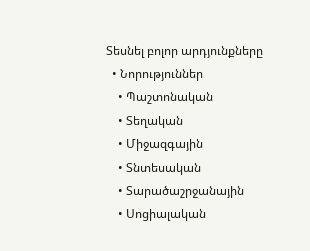Տեսնել բոլոր արդյունքները
  • Նորություններ
    • Պաշտոնական
    • Տեղական
    • Միջազգային
    • Տնտեսական
    • Տարածաշրջանային
    • Սոցիալական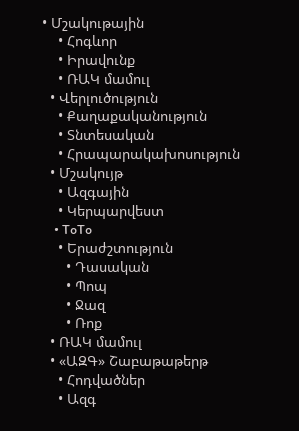• Մշակութային
    • Հոգևոր
    • Իրավունք
    • ՌԱԿ մամուլ
  • Վերլուծություն
    • Քաղաքականություն
    • Տնտեսական
    • Հրապարակախոսություն
  • Մշակույթ
    • Ազգային
    • Կերպարվեստ
    • ToTo
    • Երաժշտություն
      • Դասական
      • Պոպ
      • Ջազ
      • Ռոք
  • ՌԱԿ մամուլ
  • «ԱԶԳ» Շաբաթաթերթ
    • Հոդվածներ
    • Ազգ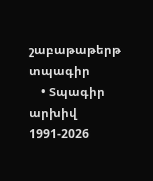շաբաթաթերթ տպագիր
    • Տպագիր արխիվ 1991-2026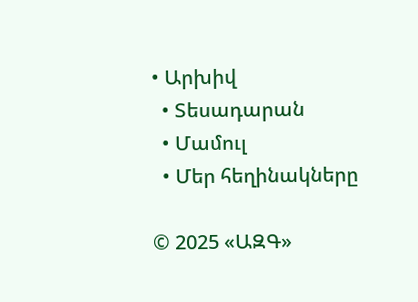• Արխիվ
  • Տեսադարան
  • Մամուլ
  • Մեր հեղինակները

© 2025 «ԱԶԳ»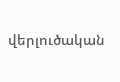վերլուծական